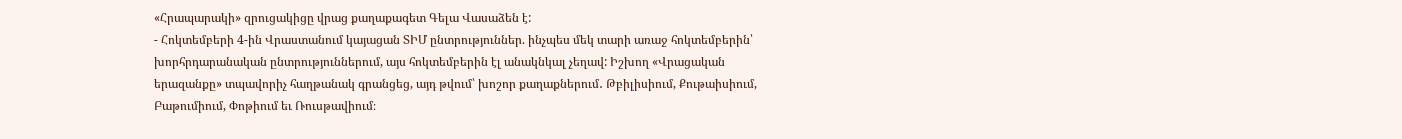«Հրապարակի» զրուցակիցը վրաց քաղաքագետ Գելա Վասաձեն է:
- Հոկտեմբերի 4-ին Վրաստանում կայացան ՏԻՄ ընտրություններ. ինչպես մեկ տարի առաջ հոկտեմբերին՝ խորհրդարանական ընտրություններում, այս հոկտեմբերին էլ անակնկալ չեղավ: Իշխող «Վրացական երազանքը» տպավորիչ հաղթանակ գրանցեց, այդ թվում՝ խոշոր քաղաքներում․ Թբիլիսիում, Քութաիսիում, Բաթումիում, Փոթիում եւ Ռուսթավիում։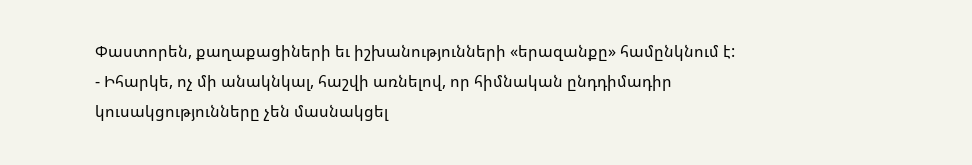Փաստորեն, քաղաքացիների եւ իշխանությունների «երազանքը» համընկնում է:
- Իհարկե, ոչ մի անակնկալ, հաշվի առնելով, որ հիմնական ընդդիմադիր կուսակցությունները չեն մասնակցել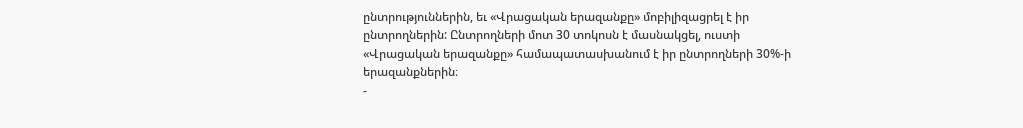ընտրություններին, եւ «Վրացական երազանքը» մոբիլիզացրել է իր ընտրողներին: Ընտրողների մոտ 30 տոկոսն է մասնակցել, ուստի «Վրացական երազանքը» համապատասխանում է իր ընտրողների 30%-ի երազանքներին։
-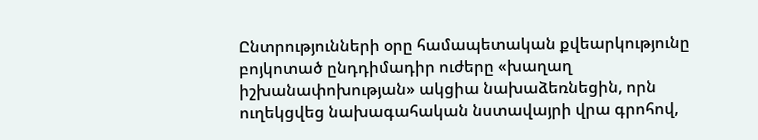Ընտրությունների օրը համապետական քվեարկությունը բոյկոտած ընդդիմադիր ուժերը «խաղաղ իշխանափոխության» ակցիա նախաձեռնեցին, որն ուղեկցվեց նախագահական նստավայրի վրա գրոհով,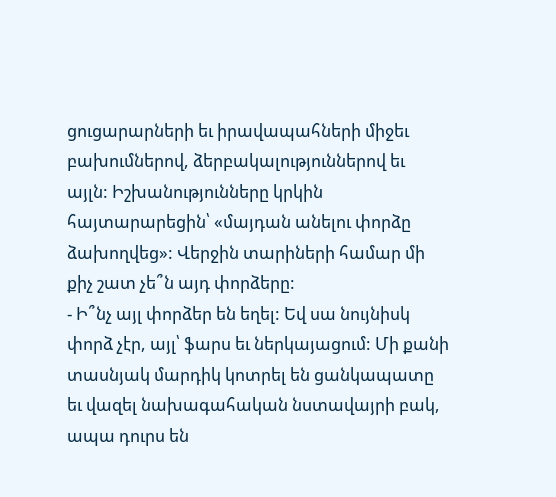ցուցարարների եւ իրավապահների միջեւ բախումներով, ձերբակալություններով եւ այլն: Իշխանությունները կրկին հայտարարեցին՝ «մայդան անելու փորձը ձախողվեց»: Վերջին տարիների համար մի քիչ շատ չե՞ն այդ փորձերը:
- Ի՞նչ այլ փորձեր են եղել: Եվ սա նույնիսկ փորձ չէր, այլ՝ ֆարս եւ ներկայացում: Մի քանի տասնյակ մարդիկ կոտրել են ցանկապատը եւ վազել նախագահական նստավայրի բակ, ապա դուրս են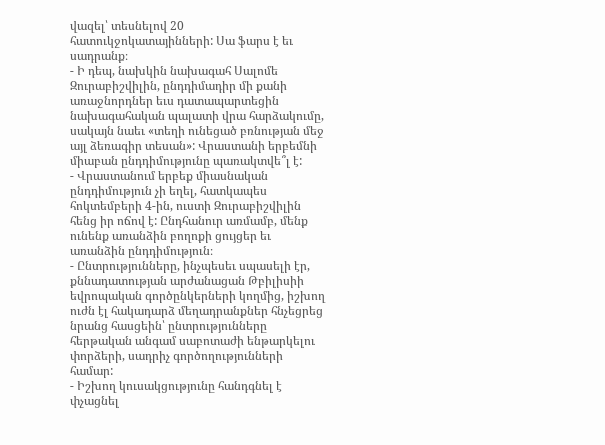վազել՝ տեսնելով 20 հատուկջոկատայինների: Սա ֆարս է եւ սադրանք։
- Ի դեպ, նախկին նախագահ Սալոմե Զուրաբիշվիլին, ընդդիմադիր մի քանի առաջնորդներ եւս դատապարտեցին նախագահական պալատի վրա հարձակումը, սակայն նաեւ «տեղի ունեցած բռնության մեջ այլ ձեռագիր տեսան»: Վրաստանի երբեմնի միաբան ընդդիմությունը պառակտվե՞լ է:
- Վրաստանում երբեք միասնական ընդդիմություն չի եղել, հատկապես հոկտեմբերի 4-ին, ուստի Զուրաբիշվիլին հենց իր ոճով է: Ընդհանուր առմամբ, մենք ունենք առանձին բողոքի ցույցեր եւ առանձին ընդդիմություն։
- Ընտրությունները, ինչպեսեւ սպասելի էր, քննադատության արժանացան Թբիլիսիի եվրոպական գործընկերների կողմից, իշխող ուժն էլ հակադարձ մեղադրանքներ հնչեցրեց նրանց հասցեին՝ ընտրությունները հերթական անգամ սաբոտաժի ենթարկելու փորձերի, սադրիչ գործողությունների համար:
- Իշխող կուսակցությունը հանդգնել է փչացնել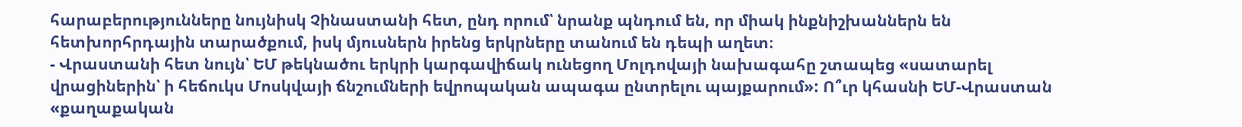հարաբերությունները նույնիսկ Չինաստանի հետ, ընդ որում՝ նրանք պնդում են, որ միակ ինքնիշխաններն են հետխորհրդային տարածքում, իսկ մյուսներն իրենց երկրները տանում են դեպի աղետ։
- Վրաստանի հետ նույն՝ ԵՄ թեկնածու երկրի կարգավիճակ ունեցող Մոլդովայի նախագահը շտապեց «սատարել վրացիներին՝ ի հեճուկս Մոսկվայի ճնշումների եվրոպական ապագա ընտրելու պայքարում»: Ո՞ւր կհասնի ԵՄ-Վրաստան «քաղաքական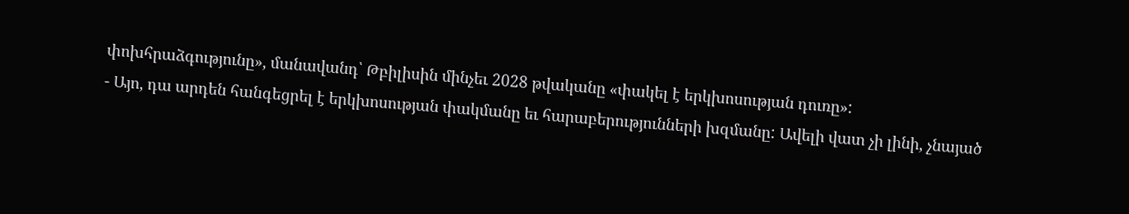փոխհրաձգությունը», մանավանդ՝ Թբիլիսին մինչեւ 2028 թվականը «փակել է երկխոսության դուռը»:
- Այո, դա արդեն հանգեցրել է երկխոսության փակմանը եւ հարաբերությունների խզմանը: Ավելի վատ չի լինի, չնայած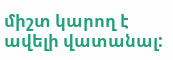միշտ կարող է ավելի վատանալ: